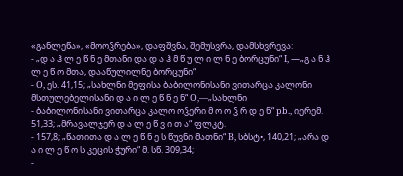«განლეწა», «მოოჴრება», დაფშვნა, შემუსვრა, დამსხვრევა:
- „დ ა ჰ ლ ე წ ნ ე მთანი და დ ა ჰ მ წ უ ლ ი ლ ნ ე ბორცუნი“ I, —„გ ა ნ ჰ ლ ე წ ო მთა, დააწულილნე ბორცუნი“
- O, ეს. 41,15; „სახლნი მეფისა ბაბილონისანი ვითარცა კალონი მსთულებელისანი დ ა ი ლ ე წ ნ ე ნ“ O,—„სახლნი
- ბაბილონისანი ვითარცა კალო ოჴერი მ ო ო ჴ რ დ ე ნ“ pb., იერემ. 51,33; „მრავალჯერ დ ა ლ ე წ ვ ი თ ა“ ფლკტ.
- 157,8; „წათითა დ ა ლ ე წ ნ ე ს წუვნი მათნი“ B, სბსტ•, 140,21; „არა დ ა ი ლ ე წ ო ს კეცის ჭური“ მ. სწ. 309,34;
-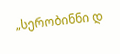„სერობინნი დ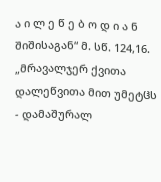ა ი ლ ე წ ე ბ ო დ ი ა ნ შიშისაგან“ მ. სწ. 124,16. „მრავალჯერ ქვითა დალეწვითა მით უმეტჱს
- დამაშურალ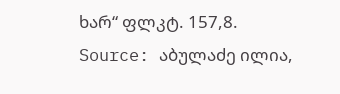ხარ“ ფლკტ. 157,8.
Source: აბულაძე ილია,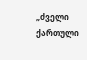„ძველი ქართული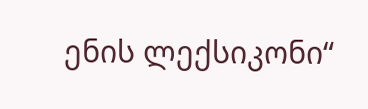ენის ლექსიკონი“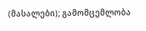(მასალები); გამომცემლობა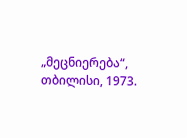„მეცნიერება“, თბილისი, 1973.